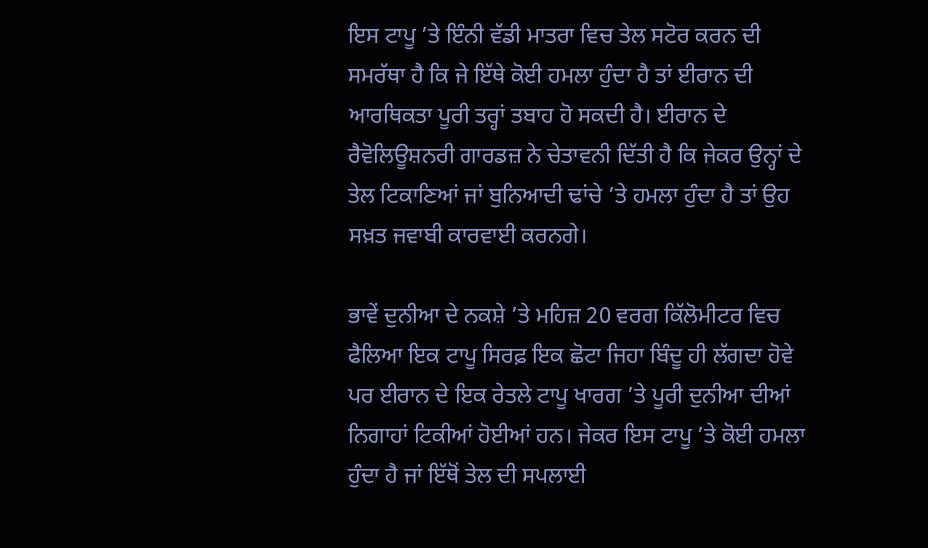ਇਸ ਟਾਪੂ ’ਤੇ ਇੰਨੀ ਵੱਡੀ ਮਾਤਰਾ ਵਿਚ ਤੇਲ ਸਟੋਰ ਕਰਨ ਦੀ ਸਮਰੱਥਾ ਹੈ ਕਿ ਜੇ ਇੱਥੇ ਕੋਈ ਹਮਲਾ ਹੁੰਦਾ ਹੈ ਤਾਂ ਈਰਾਨ ਦੀ ਆਰਥਿਕਤਾ ਪੂਰੀ ਤਰ੍ਹਾਂ ਤਬਾਹ ਹੋ ਸਕਦੀ ਹੈ। ਈਰਾਨ ਦੇ ਰੈਵੋਲਿਊਸ਼ਨਰੀ ਗਾਰਡਜ਼ ਨੇ ਚੇਤਾਵਨੀ ਦਿੱਤੀ ਹੈ ਕਿ ਜੇਕਰ ਉਨ੍ਹਾਂ ਦੇ ਤੇਲ ਟਿਕਾਣਿਆਂ ਜਾਂ ਬੁਨਿਆਦੀ ਢਾਂਚੇ ’ਤੇ ਹਮਲਾ ਹੁੰਦਾ ਹੈ ਤਾਂ ਉਹ ਸਖ਼ਤ ਜਵਾਬੀ ਕਾਰਵਾਈ ਕਰਨਗੇ।

ਭਾਵੇਂ ਦੁਨੀਆ ਦੇ ਨਕਸ਼ੇ ’ਤੇ ਮਹਿਜ਼ 20 ਵਰਗ ਕਿੱਲੋਮੀਟਰ ਵਿਚ ਫੈਲਿਆ ਇਕ ਟਾਪੂ ਸਿਰਫ਼ ਇਕ ਛੋਟਾ ਜਿਹਾ ਬਿੰਦੂ ਹੀ ਲੱਗਦਾ ਹੋਵੇ ਪਰ ਈਰਾਨ ਦੇ ਇਕ ਰੇਤਲੇ ਟਾਪੂ ਖਾਰਗ ’ਤੇ ਪੂਰੀ ਦੁਨੀਆ ਦੀਆਂ ਨਿਗਾਹਾਂ ਟਿਕੀਆਂ ਹੋਈਆਂ ਹਨ। ਜੇਕਰ ਇਸ ਟਾਪੂ ’ਤੇ ਕੋਈ ਹਮਲਾ ਹੁੰਦਾ ਹੈ ਜਾਂ ਇੱਥੋਂ ਤੇਲ ਦੀ ਸਪਲਾਈ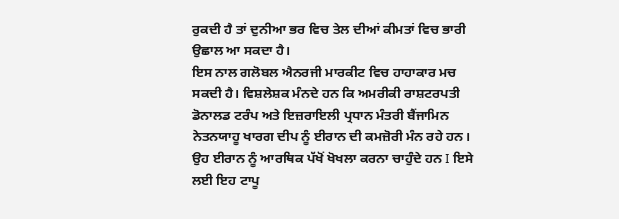ਰੁਕਦੀ ਹੈ ਤਾਂ ਦੁਨੀਆ ਭਰ ਵਿਚ ਤੇਲ ਦੀਆਂ ਕੀਮਤਾਂ ਵਿਚ ਭਾਰੀ ਉਛਾਲ ਆ ਸਕਦਾ ਹੈ।
ਇਸ ਨਾਲ ਗਲੋਬਲ ਐਨਰਜੀ ਮਾਰਕੀਟ ਵਿਚ ਹਾਹਾਕਾਰ ਮਚ ਸਕਦੀ ਹੈ। ਵਿਸ਼ਲੇਸ਼ਕ ਮੰਨਦੇ ਹਨ ਕਿ ਅਮਰੀਕੀ ਰਾਸ਼ਟਰਪਤੀ ਡੋਨਾਲਡ ਟਰੰਪ ਅਤੇ ਇਜ਼ਰਾਇਲੀ ਪ੍ਰਧਾਨ ਮੰਤਰੀ ਬੈਂਜਾਮਿਨ ਨੇਤਨਯਾਹੂ ਖਾਰਗ ਦੀਪ ਨੂੰ ਈਰਾਨ ਦੀ ਕਮਜ਼ੋਰੀ ਮੰਨ ਰਹੇ ਹਨ। ਉਹ ਈਰਾਨ ਨੂੰ ਆਰਥਿਕ ਪੱਖੋਂ ਖੋਖਲਾ ਕਰਨਾ ਚਾਹੁੰਦੇ ਹਨ I ਇਸੇ ਲਈ ਇਹ ਟਾਪੂ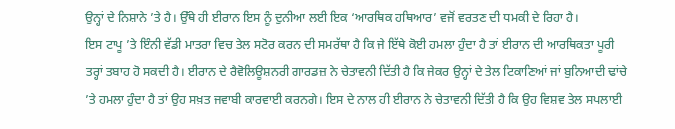ਉਨ੍ਹਾਂ ਦੇ ਨਿਸ਼ਾਨੇ ’ਤੇ ਹੈ। ਉੱਥੇ ਹੀ ਈਰਾਨ ਇਸ ਨੂੰ ਦੁਨੀਆ ਲਈ ਇਕ ‘ਆਰਥਿਕ ਹਥਿਆਰ’ ਵਜੋਂ ਵਰਤਣ ਦੀ ਧਮਕੀ ਦੇ ਰਿਹਾ ਹੈ।
ਇਸ ਟਾਪੂ ’ਤੇ ਇੰਨੀ ਵੱਡੀ ਮਾਤਰਾ ਵਿਚ ਤੇਲ ਸਟੋਰ ਕਰਨ ਦੀ ਸਮਰੱਥਾ ਹੈ ਕਿ ਜੇ ਇੱਥੇ ਕੋਈ ਹਮਲਾ ਹੁੰਦਾ ਹੈ ਤਾਂ ਈਰਾਨ ਦੀ ਆਰਥਿਕਤਾ ਪੂਰੀ ਤਰ੍ਹਾਂ ਤਬਾਹ ਹੋ ਸਕਦੀ ਹੈ। ਈਰਾਨ ਦੇ ਰੈਵੋਲਿਊਸ਼ਨਰੀ ਗਾਰਡਜ਼ ਨੇ ਚੇਤਾਵਨੀ ਦਿੱਤੀ ਹੈ ਕਿ ਜੇਕਰ ਉਨ੍ਹਾਂ ਦੇ ਤੇਲ ਟਿਕਾਣਿਆਂ ਜਾਂ ਬੁਨਿਆਦੀ ਢਾਂਚੇ ’ਤੇ ਹਮਲਾ ਹੁੰਦਾ ਹੈ ਤਾਂ ਉਹ ਸਖ਼ਤ ਜਵਾਬੀ ਕਾਰਵਾਈ ਕਰਨਗੇ। ਇਸ ਦੇ ਨਾਲ ਹੀ ਈਰਾਨ ਨੇ ਚੇਤਾਵਨੀ ਦਿੱਤੀ ਹੈ ਕਿ ਉਹ ਵਿਸ਼ਵ ਤੇਲ ਸਪਲਾਈ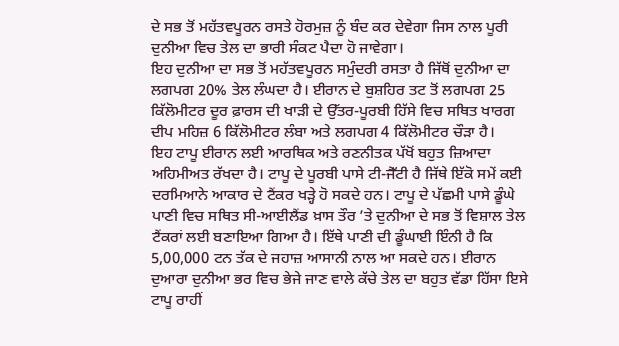ਦੇ ਸਭ ਤੋਂ ਮਹੱਤਵਪੂਰਨ ਰਸਤੇ ਹੋਰਮੁਜ਼ ਨੂੰ ਬੰਦ ਕਰ ਦੇਵੇਗਾ ਜਿਸ ਨਾਲ ਪੂਰੀ ਦੁਨੀਆ ਵਿਚ ਤੇਲ ਦਾ ਭਾਰੀ ਸੰਕਟ ਪੈਦਾ ਹੋ ਜਾਵੇਗਾ।
ਇਹ ਦੁਨੀਆ ਦਾ ਸਭ ਤੋਂ ਮਹੱਤਵਪੂਰਨ ਸਮੁੰਦਰੀ ਰਸਤਾ ਹੈ ਜਿੱਥੋਂ ਦੁਨੀਆ ਦਾ ਲਗਪਗ 20% ਤੇਲ ਲੰਘਦਾ ਹੈ। ਈਰਾਨ ਦੇ ਬੁਸ਼ਹਿਰ ਤਟ ਤੋਂ ਲਗਪਗ 25 ਕਿੱਲੋਮੀਟਰ ਦੂਰ ਫ਼ਾਰਸ ਦੀ ਖਾੜੀ ਦੇ ਉੱਤਰ-ਪੂਰਬੀ ਹਿੱਸੇ ਵਿਚ ਸਥਿਤ ਖਾਰਗ ਦੀਪ ਮਹਿਜ਼ 6 ਕਿੱਲੋਮੀਟਰ ਲੰਬਾ ਅਤੇ ਲਗਪਗ 4 ਕਿੱਲੋਮੀਟਰ ਚੌੜਾ ਹੈ।
ਇਹ ਟਾਪੂ ਈਰਾਨ ਲਈ ਆਰਥਿਕ ਅਤੇ ਰਣਨੀਤਕ ਪੱਖੋਂ ਬਹੁਤ ਜ਼ਿਆਦਾ ਅਹਿਮੀਅਤ ਰੱਖਦਾ ਹੈ। ਟਾਪੂ ਦੇ ਪੂਰਬੀ ਪਾਸੇ ਟੀ-ਜੈੱਟੀ ਹੈ ਜਿੱਥੇ ਇੱਕੋ ਸਮੇਂ ਕਈ ਦਰਮਿਆਨੇ ਆਕਾਰ ਦੇ ਟੈਂਕਰ ਖੜ੍ਹੇ ਹੋ ਸਕਦੇ ਹਨ। ਟਾਪੂ ਦੇ ਪੱਛਮੀ ਪਾਸੇ ਡੂੰਘੇ ਪਾਣੀ ਵਿਚ ਸਥਿਤ ਸੀ-ਆਈਲੈਂਡ ਖ਼ਾਸ ਤੌਰ ’ਤੇ ਦੁਨੀਆ ਦੇ ਸਭ ਤੋਂ ਵਿਸ਼ਾਲ ਤੇਲ ਟੈਂਕਰਾਂ ਲਈ ਬਣਾਇਆ ਗਿਆ ਹੈ। ਇੱਥੇ ਪਾਣੀ ਦੀ ਡੂੰਘਾਈ ਇੰਨੀ ਹੈ ਕਿ 5,00,000 ਟਨ ਤੱਕ ਦੇ ਜਹਾਜ਼ ਆਸਾਨੀ ਨਾਲ ਆ ਸਕਦੇ ਹਨ। ਈਰਾਨ ਦੁਆਰਾ ਦੁਨੀਆ ਭਰ ਵਿਚ ਭੇਜੇ ਜਾਣ ਵਾਲੇ ਕੱਚੇ ਤੇਲ ਦਾ ਬਹੁਤ ਵੱਡਾ ਹਿੱਸਾ ਇਸੇ ਟਾਪੂ ਰਾਹੀਂ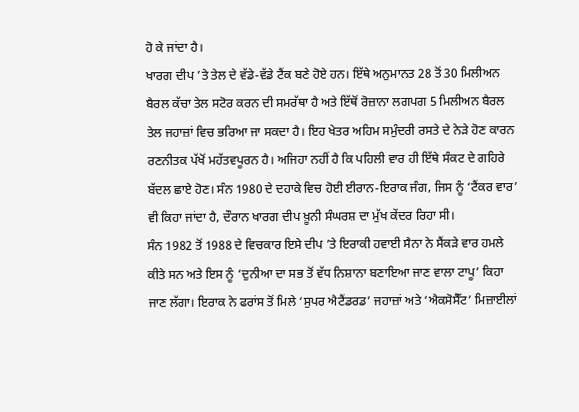ਹੋ ਕੇ ਜਾਂਦਾ ਹੈ।
ਖਾਰਗ ਦੀਪ ’ਤੇ ਤੇਲ ਦੇ ਵੱਡੇ-ਵੱਡੇ ਟੈਂਕ ਬਣੇ ਹੋਏ ਹਨ। ਇੱਥੇ ਅਨੁਮਾਨਤ 28 ਤੋਂ 30 ਮਿਲੀਅਨ ਬੈਰਲ ਕੱਚਾ ਤੇਲ ਸਟੋਰ ਕਰਨ ਦੀ ਸਮਰੱਥਾ ਹੈ ਅਤੇ ਇੱਥੋਂ ਰੋਜ਼ਾਨਾ ਲਗਪਗ 5 ਮਿਲੀਅਨ ਬੈਰਲ ਤੇਲ ਜਹਾਜ਼ਾਂ ਵਿਚ ਭਰਿਆ ਜਾ ਸਕਦਾ ਹੈ। ਇਹ ਖੇਤਰ ਅਹਿਮ ਸਮੁੰਦਰੀ ਰਸਤੇ ਦੇ ਨੇੜੇ ਹੋਣ ਕਾਰਨ ਰਣਨੀਤਕ ਪੱਖੋਂ ਮਹੱਤਵਪੂਰਨ ਹੈ। ਅਜਿਹਾ ਨਹੀਂ ਹੈ ਕਿ ਪਹਿਲੀ ਵਾਰ ਹੀ ਇੱਥੇ ਸੰਕਟ ਦੇ ਗਹਿਰੇ ਬੱਦਲ ਛਾਏ ਹੋਣ। ਸੰਨ 1980 ਦੇ ਦਹਾਕੇ ਵਿਚ ਹੋਈ ਈਰਾਨ-ਇਰਾਕ ਜੰਗ, ਜਿਸ ਨੂੰ ‘ਟੈਂਕਰ ਵਾਰ’ ਵੀ ਕਿਹਾ ਜਾਂਦਾ ਹੈ, ਦੌਰਾਨ ਖਾਰਗ ਦੀਪ ਖ਼ੂਨੀ ਸੰਘਰਸ਼ ਦਾ ਮੁੱਖ ਕੇਂਦਰ ਰਿਹਾ ਸੀ।
ਸੰਨ 1982 ਤੋਂ 1988 ਦੇ ਵਿਚਕਾਰ ਇਸੇ ਦੀਪ ’ਤੇ ਇਰਾਕੀ ਹਵਾਈ ਸੈਨਾ ਨੇ ਸੈਂਕੜੇ ਵਾਰ ਹਮਲੇ ਕੀਤੇ ਸਨ ਅਤੇ ਇਸ ਨੂੰ ‘ਦੁਨੀਆ ਦਾ ਸਭ ਤੋਂ ਵੱਧ ਨਿਸ਼ਾਨਾ ਬਣਾਇਆ ਜਾਣ ਵਾਲਾ ਟਾਪੂ’ ਕਿਹਾ ਜਾਣ ਲੱਗਾ। ਇਰਾਕ ਨੇ ਫਰਾਂਸ ਤੋਂ ਮਿਲੇ ‘ਸੁਪਰ ਐਟੈਂਡਰਡ’ ਜਹਾਜ਼ਾਂ ਅਤੇ ‘ਐਕਸੋਸੈੱਟ’ ਮਿਜ਼ਾਈਲਾਂ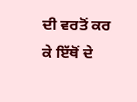ਦੀ ਵਰਤੋਂ ਕਰ ਕੇ ਇੱਥੋਂ ਦੇ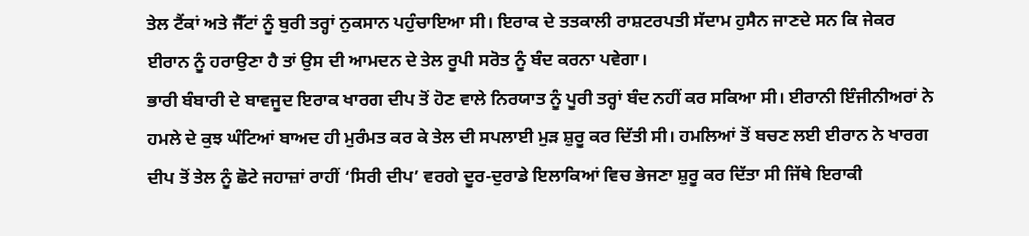ਤੇਲ ਟੈਂਕਾਂ ਅਤੇ ਜੈੱਟਾਂ ਨੂੰ ਬੁਰੀ ਤਰ੍ਹਾਂ ਨੁਕਸਾਨ ਪਹੁੰਚਾਇਆ ਸੀ। ਇਰਾਕ ਦੇ ਤਤਕਾਲੀ ਰਾਸ਼ਟਰਪਤੀ ਸੱਦਾਮ ਹੁਸੈਨ ਜਾਣਦੇ ਸਨ ਕਿ ਜੇਕਰ ਈਰਾਨ ਨੂੰ ਹਰਾਉਣਾ ਹੈ ਤਾਂ ਉਸ ਦੀ ਆਮਦਨ ਦੇ ਤੇਲ ਰੂਪੀ ਸਰੋਤ ਨੂੰ ਬੰਦ ਕਰਨਾ ਪਵੇਗਾ।
ਭਾਰੀ ਬੰਬਾਰੀ ਦੇ ਬਾਵਜੂਦ ਇਰਾਕ ਖਾਰਗ ਦੀਪ ਤੋਂ ਹੋਣ ਵਾਲੇ ਨਿਰਯਾਤ ਨੂੰ ਪੂਰੀ ਤਰ੍ਹਾਂ ਬੰਦ ਨਹੀਂ ਕਰ ਸਕਿਆ ਸੀ। ਈਰਾਨੀ ਇੰਜੀਨੀਅਰਾਂ ਨੇ ਹਮਲੇ ਦੇ ਕੁਝ ਘੰਟਿਆਂ ਬਾਅਦ ਹੀ ਮੁਰੰਮਤ ਕਰ ਕੇ ਤੇਲ ਦੀ ਸਪਲਾਈ ਮੁੜ ਸ਼ੁਰੂ ਕਰ ਦਿੱਤੀ ਸੀ। ਹਮਲਿਆਂ ਤੋਂ ਬਚਣ ਲਈ ਈਰਾਨ ਨੇ ਖਾਰਗ ਦੀਪ ਤੋਂ ਤੇਲ ਨੂੰ ਛੋਟੇ ਜਹਾਜ਼ਾਂ ਰਾਹੀਂ ‘ਸਿਰੀ ਦੀਪ’ ਵਰਗੇ ਦੂਰ-ਦੁਰਾਡੇ ਇਲਾਕਿਆਂ ਵਿਚ ਭੇਜਣਾ ਸ਼ੁਰੂ ਕਰ ਦਿੱਤਾ ਸੀ ਜਿੱਥੇ ਇਰਾਕੀ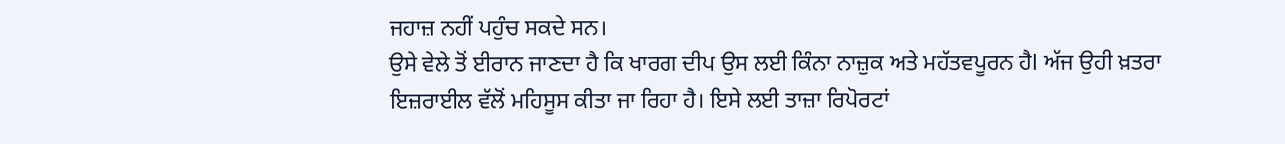ਜਹਾਜ਼ ਨਹੀਂ ਪਹੁੰਚ ਸਕਦੇ ਸਨ।
ਉਸੇ ਵੇਲੇ ਤੋਂ ਈਰਾਨ ਜਾਣਦਾ ਹੈ ਕਿ ਖਾਰਗ ਦੀਪ ਉਸ ਲਈ ਕਿੰਨਾ ਨਾਜ਼ੁਕ ਅਤੇ ਮਹੱਤਵਪੂਰਨ ਹੈl ਅੱਜ ਉਹੀ ਖ਼ਤਰਾ ਇਜ਼ਰਾਈਲ ਵੱਲੋਂ ਮਹਿਸੂਸ ਕੀਤਾ ਜਾ ਰਿਹਾ ਹੈ। ਇਸੇ ਲਈ ਤਾਜ਼ਾ ਰਿਪੋਰਟਾਂ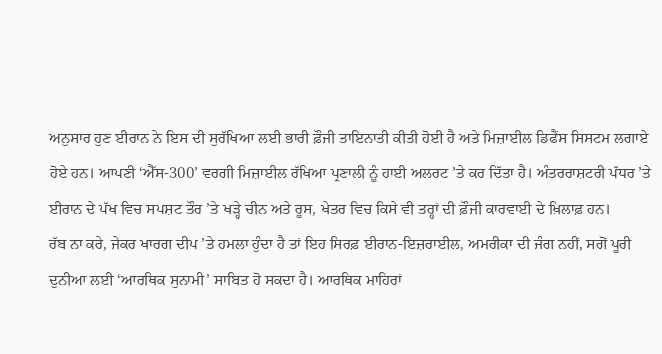ਅਨੁਸਾਰ ਹੁਣ ਈਰਾਨ ਨੇ ਇਸ ਦੀ ਸੁਰੱਖਿਆ ਲਈ ਭਾਰੀ ਫ਼ੌਜੀ ਤਾਇਨਾਤੀ ਕੀਤੀ ਹੋਈ ਹੈ ਅਤੇ ਮਿਜ਼ਾਈਲ ਡਿਫੈਂਸ ਸਿਸਟਮ ਲਗਾਏ ਹੋਏ ਹਨ। ਆਪਣੀ ‘ਐੱਸ-300’ ਵਰਗੀ ਮਿਜ਼ਾਈਲ ਰੱਖਿਆ ਪ੍ਰਣਾਲੀ ਨੂੰ ਹਾਈ ਅਲਰਟ ’ਤੇ ਕਰ ਦਿੱਤਾ ਹੈ। ਅੰਤਰਰਾਸ਼ਟਰੀ ਪੱਧਰ ’ਤੇ ਈਰਾਨ ਦੇ ਪੱਖ ਵਿਚ ਸਪਸ਼ਟ ਤੌਰ ’ਤੇ ਖੜ੍ਹੇ ਚੀਨ ਅਤੇ ਰੂਸ, ਖੇਤਰ ਵਿਚ ਕਿਸੇ ਵੀ ਤਰ੍ਹਾਂ ਦੀ ਫ਼ੌਜੀ ਕਾਰਵਾਈ ਦੇ ਖ਼ਿਲਾਫ਼ ਹਨ।
ਰੱਬ ਨਾ ਕਰੇ, ਜੇਕਰ ਖਾਰਗ ਦੀਪ ’ਤੇ ਹਮਲਾ ਹੁੰਦਾ ਹੈ ਤਾਂ ਇਹ ਸਿਰਫ਼ ਈਰਾਨ-ਇਜ਼ਰਾਈਲ, ਅਮਰੀਕਾ ਦੀ ਜੰਗ ਨਹੀਂ, ਸਗੋਂ ਪੂਰੀ ਦੁਨੀਆ ਲਈ ‘ਆਰਥਿਕ ਸੁਨਾਮੀ’ ਸਾਬਿਤ ਹੋ ਸਕਦਾ ਹੈ। ਆਰਥਿਕ ਮਾਹਿਰਾਂ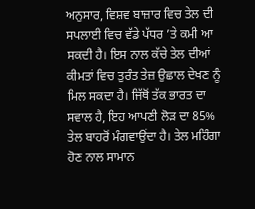ਅਨੁਸਾਰ, ਵਿਸ਼ਵ ਬਾਜ਼ਾਰ ਵਿਚ ਤੇਲ ਦੀ ਸਪਲਾਈ ਵਿਚ ਵੱਡੇ ਪੱਧਰ ’ਤੇ ਕਮੀ ਆ ਸਕਦੀ ਹੈ। ਇਸ ਨਾਲ ਕੱਚੇ ਤੇਲ ਦੀਆਂ ਕੀਮਤਾਂ ਵਿਚ ਤੁਰੰਤ ਤੇਜ਼ ਉਛਾਲ ਦੇਖਣ ਨੂੰ ਮਿਲ ਸਕਦਾ ਹੈ। ਜਿੱਥੋਂ ਤੱਕ ਭਾਰਤ ਦਾ ਸਵਾਲ ਹੈ, ਇਹ ਆਪਣੀ ਲੋੜ ਦਾ 85% ਤੇਲ ਬਾਹਰੋਂ ਮੰਗਵਾਉਂਦਾ ਹੈ। ਤੇਲ ਮਹਿੰਗਾ ਹੋਣ ਨਾਲ ਸਾਮਾਨ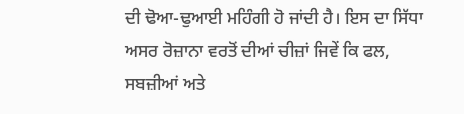ਦੀ ਢੋਆ-ਢੁਆਈ ਮਹਿੰਗੀ ਹੋ ਜਾਂਦੀ ਹੈ। ਇਸ ਦਾ ਸਿੱਧਾ ਅਸਰ ਰੋਜ਼ਾਨਾ ਵਰਤੋਂ ਦੀਆਂ ਚੀਜ਼ਾਂ ਜਿਵੇਂ ਕਿ ਫਲ, ਸਬਜ਼ੀਆਂ ਅਤੇ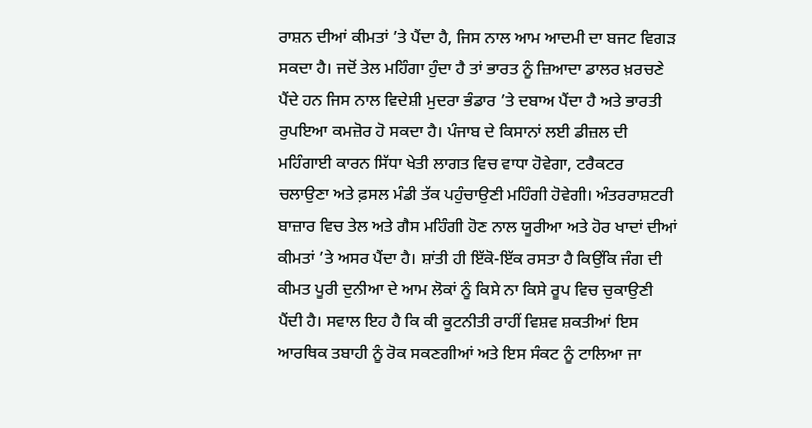ਰਾਸ਼ਨ ਦੀਆਂ ਕੀਮਤਾਂ ’ਤੇ ਪੈਂਦਾ ਹੈ, ਜਿਸ ਨਾਲ ਆਮ ਆਦਮੀ ਦਾ ਬਜਟ ਵਿਗੜ ਸਕਦਾ ਹੈ। ਜਦੋਂ ਤੇਲ ਮਹਿੰਗਾ ਹੁੰਦਾ ਹੈ ਤਾਂ ਭਾਰਤ ਨੂੰ ਜ਼ਿਆਦਾ ਡਾਲਰ ਖ਼ਰਚਣੇ ਪੈਂਦੇ ਹਨ ਜਿਸ ਨਾਲ ਵਿਦੇਸ਼ੀ ਮੁਦਰਾ ਭੰਡਾਰ ’ਤੇ ਦਬਾਅ ਪੈਂਦਾ ਹੈ ਅਤੇ ਭਾਰਤੀ ਰੁਪਇਆ ਕਮਜ਼ੋਰ ਹੋ ਸਕਦਾ ਹੈ। ਪੰਜਾਬ ਦੇ ਕਿਸਾਨਾਂ ਲਈ ਡੀਜ਼ਲ ਦੀ ਮਹਿੰਗਾਈ ਕਾਰਨ ਸਿੱਧਾ ਖੇਤੀ ਲਾਗਤ ਵਿਚ ਵਾਧਾ ਹੋਵੇਗਾ, ਟਰੈਕਟਰ ਚਲਾਉਣਾ ਅਤੇ ਫ਼ਸਲ ਮੰਡੀ ਤੱਕ ਪਹੁੰਚਾਉਣੀ ਮਹਿੰਗੀ ਹੋਵੇਗੀ। ਅੰਤਰਰਾਸ਼ਟਰੀ ਬਾਜ਼ਾਰ ਵਿਚ ਤੇਲ ਅਤੇ ਗੈਸ ਮਹਿੰਗੀ ਹੋਣ ਨਾਲ ਯੂਰੀਆ ਅਤੇ ਹੋਰ ਖਾਦਾਂ ਦੀਆਂ ਕੀਮਤਾਂ ’ਤੇ ਅਸਰ ਪੈਂਦਾ ਹੈ। ਸ਼ਾਂਤੀ ਹੀ ਇੱਕੋ-ਇੱਕ ਰਸਤਾ ਹੈ ਕਿਉਂਕਿ ਜੰਗ ਦੀ ਕੀਮਤ ਪੂਰੀ ਦੁਨੀਆ ਦੇ ਆਮ ਲੋਕਾਂ ਨੂੰ ਕਿਸੇ ਨਾ ਕਿਸੇ ਰੂਪ ਵਿਚ ਚੁਕਾਉਣੀ ਪੈਂਦੀ ਹੈ। ਸਵਾਲ ਇਹ ਹੈ ਕਿ ਕੀ ਕੂਟਨੀਤੀ ਰਾਹੀਂ ਵਿਸ਼ਵ ਸ਼ਕਤੀਆਂ ਇਸ ਆਰਥਿਕ ਤਬਾਹੀ ਨੂੰ ਰੋਕ ਸਕਣਗੀਆਂ ਅਤੇ ਇਸ ਸੰਕਟ ਨੂੰ ਟਾਲਿਆ ਜਾ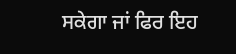ਸਕੇਗਾ ਜਾਂ ਫਿਰ ਇਹ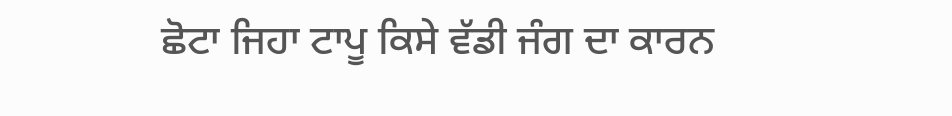ਛੋਟਾ ਜਿਹਾ ਟਾਪੂ ਕਿਸੇ ਵੱਡੀ ਜੰਗ ਦਾ ਕਾਰਨ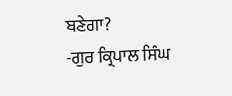ਬਣੇਗਾ?
-ਗੁਰ ਕ੍ਰਿਪਾਲ ਸਿੰਘ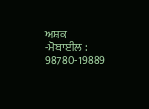ਅਸ਼ਕ
-ਮੋਬਾਈਲ : 98780-19889